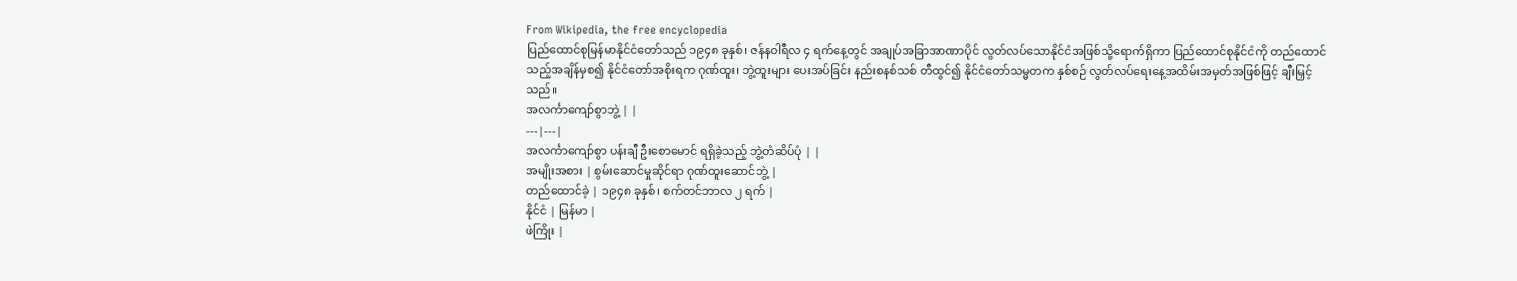From Wikipedia, the free encyclopedia
ပြည်ထောင်စုမြန်မာနိုင်ငံတော်သည် ၁၉၄၈ ခုနှစ်၊ ဇန်နဝါရီလ ၄ ရက်နေ့တွင် အချုပ်အခြာအာဏာပိုင် လွတ်လပ်သောနိုင်ငံအဖြစ်သို့ရောက်ရှိကာ ပြည်ထောင်စုနိုင်ငံကို တည်ထောင်သည့်အချိန်မှစ၍ နိုင်ငံတော်အစိုးရက ဂုဏ်ထူး၊ ဘွဲ့ထူးများ ပေးအပ်ခြင်း နည်းစနစ်သစ် တီထွင်၍ နိုင်ငံတော်သမ္မတက နှစ်စဉ် လွတ်လပ်ရေးနေ့အထိမ်းအမှတ်အဖြစ်ဖြင့် ချီးမြှင့်သည်။
အလင်္ကာကျော်စွာဘွဲ့ | |
---|---|
အလင်္ကာကျော်စွာ ပန်းချီ ဦးစောမောင် ရရှိခဲ့သည့် ဘွဲ့တံဆိပ်ပုံ | |
အမျိုးအစား | စွမ်းဆောင်မှုဆိုင်ရာ ဂုဏ်ထူးဆောင်ဘွဲ့ |
တည်ထောင်ခဲ့ | ၁၉၄၈ ခုနှစ်၊ စက်တင်ဘာလ ၂ ရက် |
နိုင်ငံ | မြန်မာ |
ဖဲကြိုး |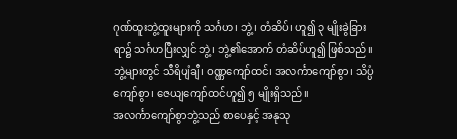ဂုဏ်ထူးဘွဲ့ထူးများကို သင်္ဂဟ၊ ဘွဲ့၊ တံဆိပ်၊ ဟူ၍ ၃ မျိုးခွဲခြားရာ၌ သင်္ဂဟပြီးလျှင် ဘွဲ့၊ ဘွဲ့၏အောက် တံဆိပ်ဟူ၍ ဖြစ်သည်။ ဘွဲ့များတွင် သီရိပျံချီ၊ ဝဏ္ဏကျော်ထင်၊ အလင်္ကာကျော်စွာ၊ သိပ္ပံကျော်စွာ၊ ဇေယျကျော်ထင်ဟူ၍ ၅ မျိုးရှိသည်။
အလင်္ကာကျော်စွာဘွဲ့သည် စာပေနှင့် အနုသု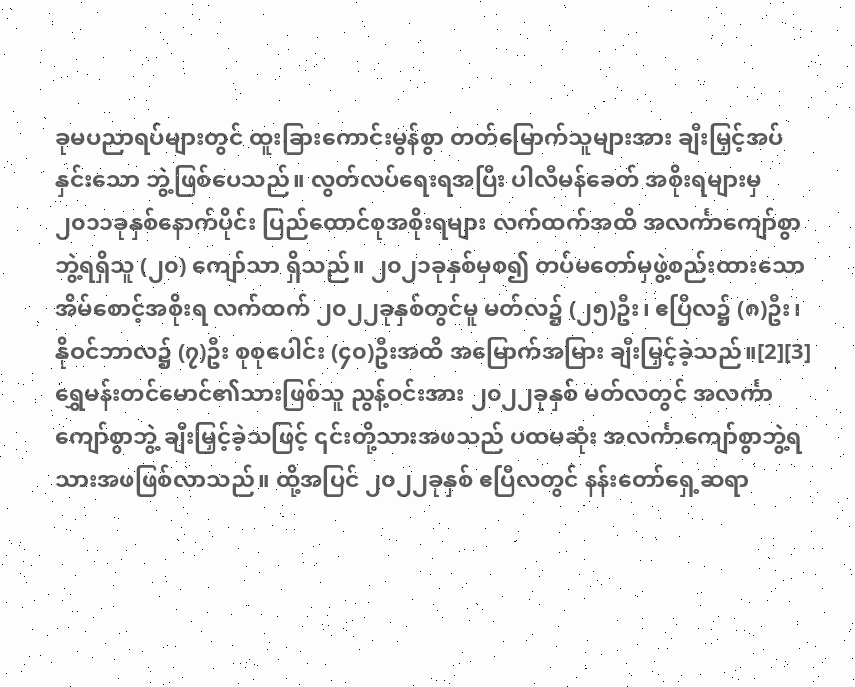ခုမပညာရပ်များတွင် ထူးခြားကောင်းမွန်စွာ တတ်မြောက်သူများအား ချီးမြှင့်အပ်နှင်းသော ဘွဲ့ဖြစ်ပေသည်။ လွတ်လပ်ရေးရအပြီး ပါလီမန်ခေတ် အစိုးရများမှ ၂၀၁၁ခုနှစ်နောက်ပိုင်း ပြည်ထောင်စုအစိုးရများ လက်ထက်အထိ အလင်္ကာကျော်စွာဘွဲ့ရရှိသူ (၂၀) ကျော်သာ ရှိသည်။ ၂၀၂၁ခုနှစ်မှစ၍ တပ်မတော်မှဖွဲ့စည်းထားသော အိမ်စောင့်အစိုးရ လက်ထက် ၂၀၂၂ခုနှစ်တွင်မူ မတ်လ၌ (၂၅)ဦး၊ ဧပြီလ၌ (၈)ဦး၊ နိုဝင်ဘာလ၌ (၇)ဦး စုစုပေါင်း (၄၀)ဦးအထိ အမြောက်အမြား ချီးမြှင့်ခဲ့သည်။[2][3]
ရွှေမန်းတင်မောင်၏သားဖြစ်သူ ညွန့်ဝင်းအား ၂၀၂၂ခုနှစ် မတ်လတွင် အလင်္ကာကျော်စွာဘွဲ့ ချီးမြှင့်ခဲ့သဖြင့် ၎င်းတို့သားအဖသည် ပထမဆုံး အလင်္ကာကျော်စွာဘွဲ့ရ သားအဖဖြစ်လာသည်။ ထို့အပြင် ၂၀၂၂ခုနှစ် ဧပြီလတွင် နန်းတော်ရှေ့ဆရာ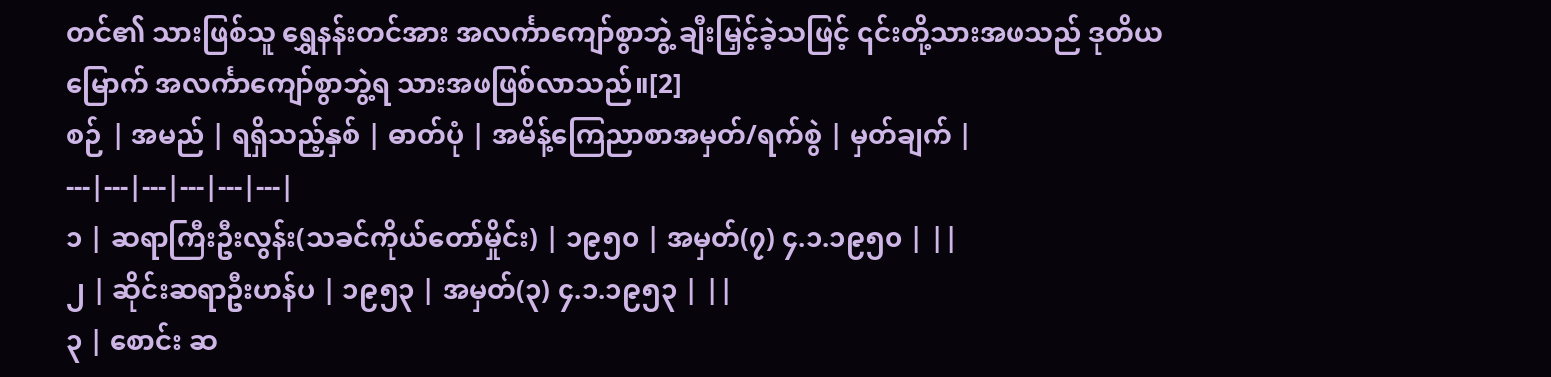တင်၏ သားဖြစ်သူ ရွှေနန်းတင်အား အလင်္ကာကျော်စွာဘွဲ့ ချီးမြှင့်ခဲ့သဖြင့် ၎င်းတို့သားအဖသည် ဒုတိယမြောက် အလင်္ကာကျော်စွာဘွဲ့ရ သားအဖဖြစ်လာသည်။[2]
စဉ် | အမည် | ရရှိသည့်နှစ် | ဓာတ်ပုံ | အမိန့်ကြေညာစာအမှတ်/ရက်စွဲ | မှတ်ချက် |
---|---|---|---|---|---|
၁ | ဆရာကြီးဦးလွန်း(သခင်ကိုယ်တော်မှိုင်း) | ၁၉၅၀ | အမှတ်(၇) ၄.၁.၁၉၅၀ | ||
၂ | ဆိုင်းဆရာဦးဟန်ပ | ၁၉၅၃ | အမှတ်(၃) ၄.၁.၁၉၅၃ | ||
၃ | စောင်း ဆ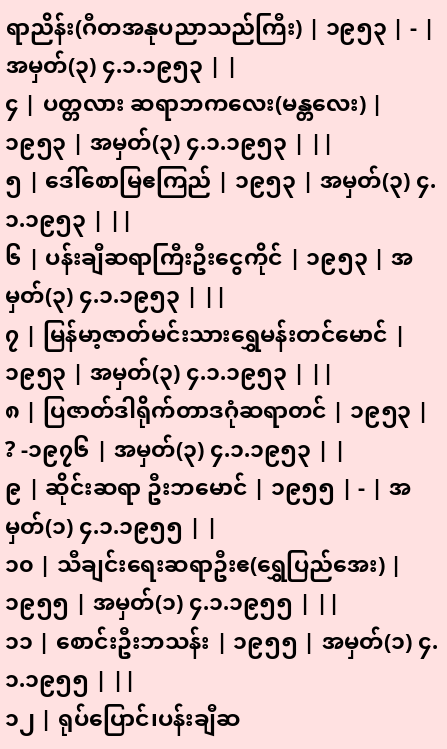ရာညိန်း(ဂီတအနုပညာသည်ကြီး) | ၁၉၅၃ | - | အမှတ်(၃) ၄.၁.၁၉၅၃ | |
၄ | ပတ္တလား ဆရာဘကလေး(မန္တလေး) | ၁၉၅၃ | အမှတ်(၃) ၄.၁.၁၉၅၃ | ||
၅ | ဒေါ်စောမြဧကြည် | ၁၉၅၃ | အမှတ်(၃) ၄.၁.၁၉၅၃ | ||
၆ | ပန်းချီဆရာကြီးဦးငွေကိုင် | ၁၉၅၃ | အမှတ်(၃) ၄.၁.၁၉၅၃ | ||
၇ | မြန်မာ့ဇာတ်မင်းသားရွှေမန်းတင်မောင် | ၁၉၅၃ | အမှတ်(၃) ၄.၁.၁၉၅၃ | ||
၈ | ပြဇာတ်ဒါရိုက်တာဒဂုံဆရာတင် | ၁၉၅၃ | ? -၁၉၇၆ | အမှတ်(၃) ၄.၁.၁၉၅၃ | |
၉ | ဆိုင်းဆရာ ဦးဘမောင် | ၁၉၅၅ | - | အမှတ်(၁) ၄.၁.၁၉၅၅ | |
၁၀ | သီချင်းရေးဆရာဦးဧ(ရွှေပြည်အေး) | ၁၉၅၅ | အမှတ်(၁) ၄.၁.၁၉၅၅ | ||
၁၁ | စောင်းဦးဘသန်း | ၁၉၅၅ | အမှတ်(၁) ၄.၁.၁၉၅၅ | ||
၁၂ | ရုပ်ပြောင်၊ပန်းချီဆ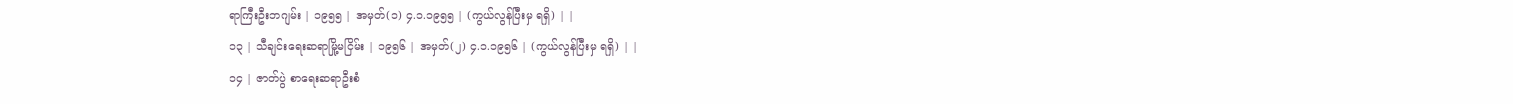ရာကြီးဦးဘဂျမ်း | ၁၉၅၅ | အမှတ်(၁) ၄.၁.၁၉၅၅ | (ကွယ်လွန်ပြီးမှ ရရှိ) | |
၁၃ | သီချင်းရေးဆရာမြို့မငြိမ်း | ၁၉၅၆ | အမှတ်(၂) ၄.၁.၁၉၅၆ | (ကွယ်လွန်ပြီးမှ ရရှိ) | |
၁၄ | ဇာတ်ပွဲ စာရေးဆရာဦးစံ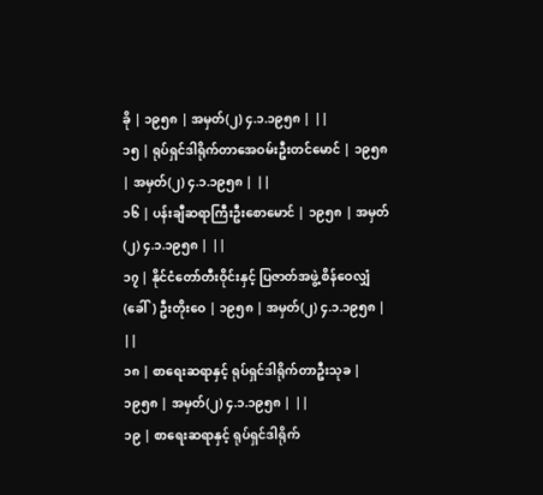ခို | ၁၉၅၈ | အမှတ်(၂) ၄.၁.၁၉၅၈ | ||
၁၅ | ရုပ်ရှင်ဒါရိုက်တာအေဝမ်းဦးတင်မောင် | ၁၉၅၈ | အမှတ်(၂) ၄.၁.၁၉၅၈ | ||
၁၆ | ပန်းချီဆရာကြီးဦးစောမောင် | ၁၉၅၈ | အမှတ်(၂) ၄.၁.၁၉၅၈ | ||
၁၇ | နိုင်ငံတော်တီးဝိုင်းနှင့် ပြဇာတ်အဖွဲ့ စိန်ဝေလျှံ (ခေါ်) ဦးတိုးဝေ | ၁၉၅၈ | အမှတ်(၂) ၄.၁.၁၉၅၈ | ||
၁၈ | စာရေးဆရာနှင့် ရုပ်ရှင်ဒါရိုက်တာဦးသုခ | ၁၉၅၈ | အမှတ်(၂) ၄.၁.၁၉၅၈ | ||
၁၉ | စာရေးဆရာနှင့် ရုပ်ရှင်ဒါရိုက်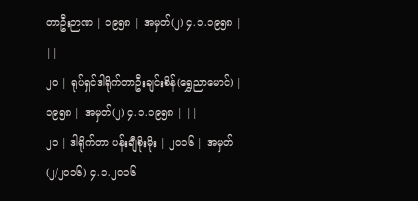တာဦးဉာဏ | ၁၉၅၈ | အမှတ်(၂) ၄.၁.၁၉၅၈ | ||
၂၀ | ရုပ်ရှင်ဒါရိုက်တာဦးချင်းစိန်(ရွှေညာမောင်) | ၁၉၅၈ | အမှတ်(၂) ၄.၁.၁၉၅၈ | ||
၂၁ | ဒါရိုက်တာ ပန်းချီစိုးမိုး | ၂၀၁၆ | အမှတ် (၂/၂၀၁၆) ၄.၁.၂၀၁၆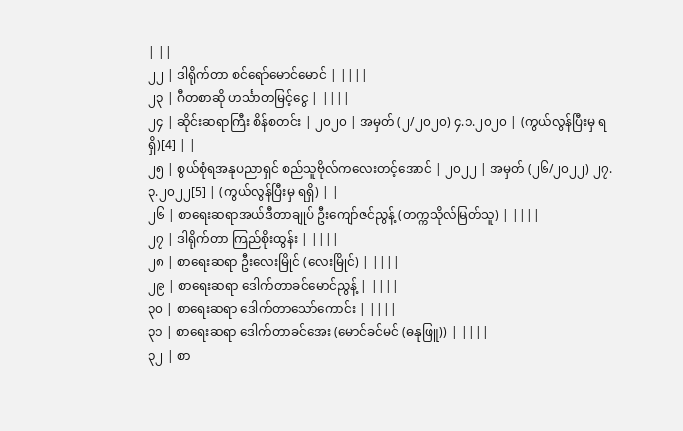| ||
၂၂ | ဒါရိုက်တာ စင်ရော်မောင်မောင် | ||||
၂၃ | ဂီတစာဆို ဟင်္သာတမြင့်ငွေ | ||||
၂၄ | ဆိုင်းဆရာကြီး စိန်စတင်း | ၂၀၂၀ | အမှတ် (၂/၂၀၂၀) ၄.၁.၂၀၂၀ | (ကွယ်လွန်ပြီးမှ ရရှိ)[4] | |
၂၅ | စွယ်စုံရအနုပညာရှင် စည်သူဗိုလ်ကလေးတင့်အောင် | ၂၀၂၂ | အမှတ် (၂၆/၂၀၂၂) ၂၇.၃.၂၀၂၂[5] | (ကွယ်လွန်ပြီးမှ ရရှိ) | |
၂၆ | စာရေးဆရာအယ်ဒီတာချုပ် ဦးကျော်ဇင်ညွန့် (တက္ကသိုလ်မြတ်သူ) | ||||
၂၇ | ဒါရိုက်တာ ကြည်စိုးထွန်း | ||||
၂၈ | စာရေးဆရာ ဦးလေးမြိုင် (လေးမြိုင်) | ||||
၂၉ | စာရေးဆရာ ဒေါက်တာခင်မောင်ညွန့် | ||||
၃၀ | စာရေးဆရာ ဒေါက်တာသော်ကောင်း | ||||
၃၁ | စာရေးဆရာ ဒေါက်တာခင်အေး (မောင်ခင်မင် (ဓနုဖြူ)) | ||||
၃၂ | စာ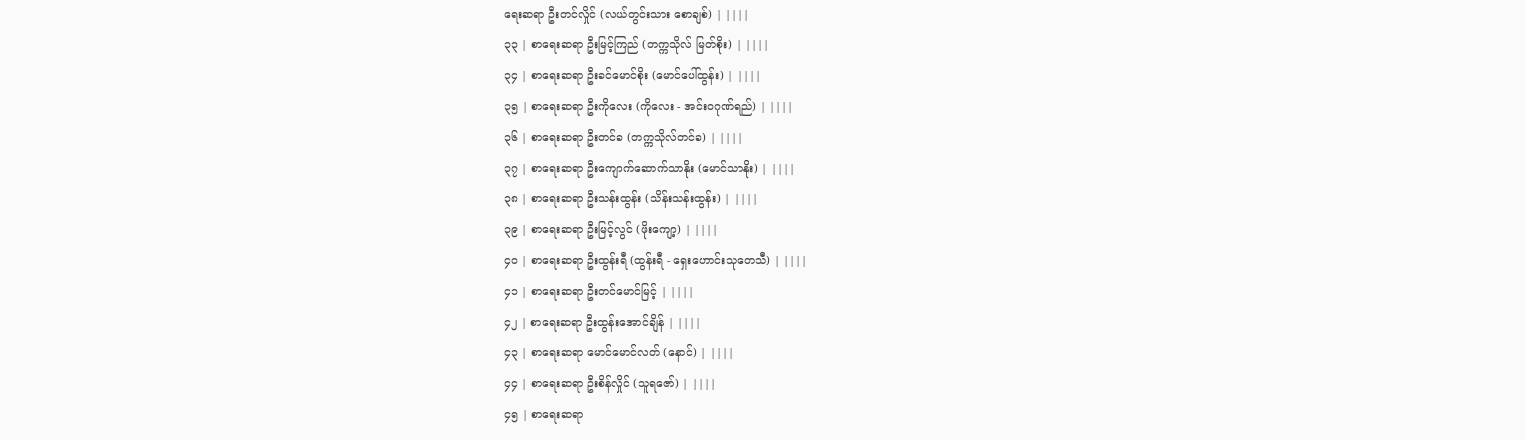ရေးဆရာ ဦးတင်လှိုင် (လယ်တွင်းသား စောချစ်) | ||||
၃၃ | စာရေးဆရာ ဦးမြင့်ကြည် (တက္ကသိုလ် မြတ်စိုး) | ||||
၃၄ | စာရေးဆရာ ဦးခင်မောင်စိုး (မောင်ပေါ်ထွန်း) | ||||
၃၅ | စာရေးဆရာ ဦးကိုလေး (ကိုလေး - အင်းဝဂုဏ်ရည်) | ||||
၃၆ | စာရေးဆရာ ဦးတင်ခ (တက္ကသိုလ်တင်ခ) | ||||
၃၇ | စာရေးဆရာ ဦးကျောက်ဆောက်သာနိုး (မောင်သာနိုး) | ||||
၃၈ | စာရေးဆရာ ဦးသန်းထွန်း (သိန်းသန်းထွန်း) | ||||
၃၉ | စာရေးဆရာ ဦးမြင့်လွင် (ဖိုးကျော့) | ||||
၄၀ | စာရေးဆရာ ဦးထွန်းရီ (ထွန်းရီ - ရှေးဟောင်းသုတေသီ) | ||||
၄၁ | စာရေးဆရာ ဦးတင်မောင်မြင့် | ||||
၄၂ | စာရေးဆရာ ဦးထွန်းအောင်ချိန် | ||||
၄၃ | စာရေးဆရာ မောင်မောင်လတ် (နောင်) | ||||
၄၄ | စာရေးဆရာ ဦးစိန်လှိုင် (သူရဇော်) | ||||
၄၅ | စာရေးဆရာ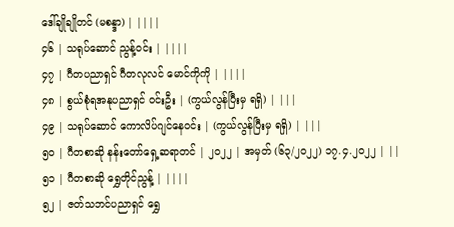ဒေါ်ချိုချိုတင် (မစန္ဒာ) | ||||
၄၆ | သရုပ်ဆောင် ညွန့်ဝင်း | ||||
၄၇ | ဂီတပညာရှင် ဂီတလုလင် မောင်ကိုကို | ||||
၄၈ | စွယ်စုံရအနုပညာရှင် ဝင်းဦး | (ကွယ်လွန်ပြီးမှ ရရှိ) | |||
၄၉ | သရုပ်ဆောင် ကောလိပ်ဂျင်နေဝင်း | (ကွယ်လွန်ပြီးမှ ရရှိ) | |||
၅၀ | ဂီတစာဆို နန်းတော်ရှေ့ဆရာတင် | ၂၀၂၂ | အမှတ် (၆၃/၂၀၂၂) ၁၇.၄.၂၀၂၂ | ||
၅၁ | ဂီတစာဆို ရွှေတိုင်ညွန့် | ||||
၅၂ | ဇတ်သဘင်ပညာရှင် ရွှေ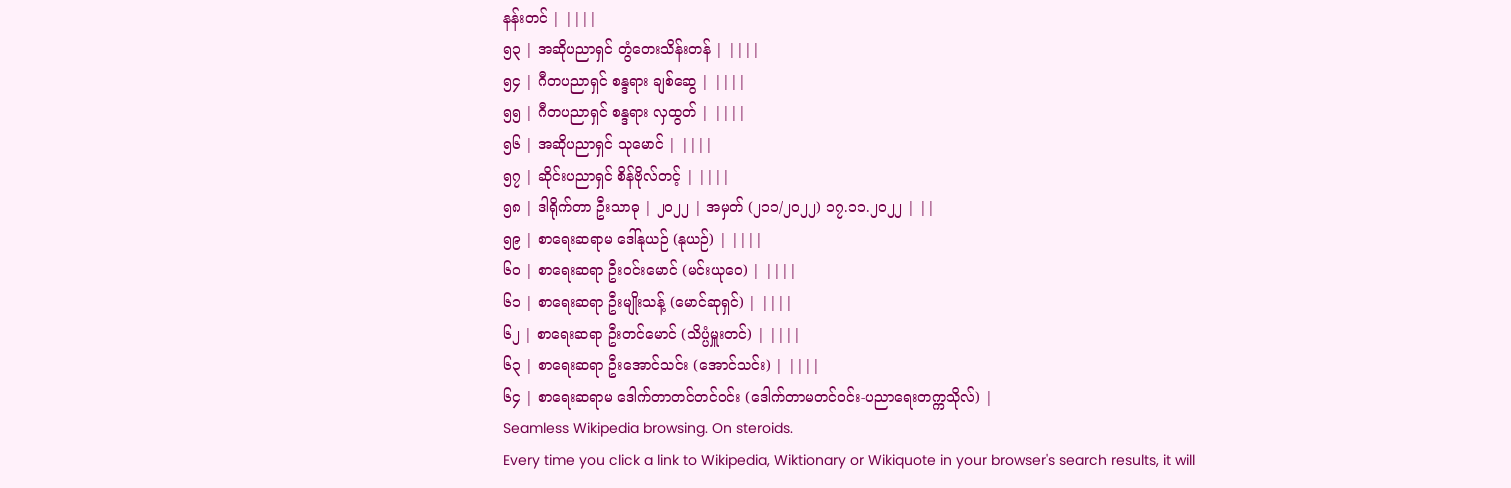နန်းတင် | ||||
၅၃ | အဆိုပညာရှင် တွံတေးသိန်းတန် | ||||
၅၄ | ဂီတပညာရှင် စန္ဒရား ချစ်ဆွေ | ||||
၅၅ | ဂီတပညာရှင် စန္ဒရား လှထွတ် | ||||
၅၆ | အဆိုပညာရှင် သုမောင် | ||||
၅၇ | ဆိုင်းပညာရှင် စိန်ဗိုလ်တင့် | ||||
၅၈ | ဒါရိုက်တာ ဦးသာဓု | ၂၀၂၂ | အမှတ် (၂၁၁/၂၀၂၂) ၁၇.၁၁.၂၀၂၂ | ||
၅၉ | စာရေးဆရာမ ဒေါ်နုယဉ် (နုယဉ်) | ||||
၆၀ | စာရေးဆရာ ဦးဝင်းမောင် (မင်းယုဝေ) | ||||
၆၁ | စာရေးဆရာ ဦးမျိုးသန့် (မောင်ဆုရှင်) | ||||
၆၂ | စာရေးဆရာ ဦးတင်မောင် (သိပ္ပံမှူးတင်) | ||||
၆၃ | စာရေးဆရာ ဦးအောင်သင်း (အောင်သင်း) | ||||
၆၄ | စာရေးဆရာမ ဒေါက်တာတင်တင်ဝင်း (ဒေါက်တာမတင်ဝင်း-ပညာရေးတက္ကသိုလ်) |
Seamless Wikipedia browsing. On steroids.
Every time you click a link to Wikipedia, Wiktionary or Wikiquote in your browser's search results, it will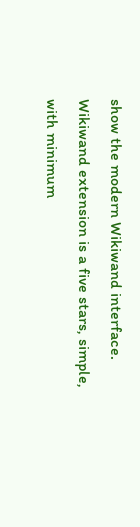show the modern Wikiwand interface.
Wikiwand extension is a five stars, simple, with minimum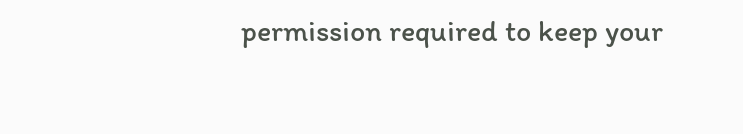permission required to keep your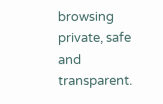browsing private, safe and transparent.